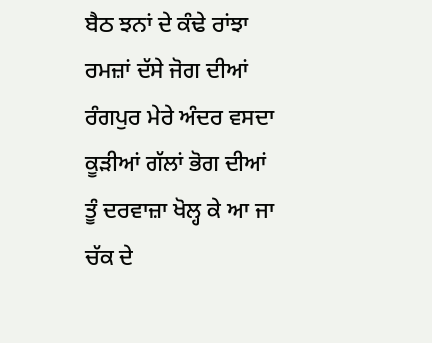ਬੈਠ ਝਨਾਂ ਦੇ ਕੰਢੇ ਰਾਂਝਾ
ਰਮਜ਼ਾਂ ਦੱਸੇ ਜੋਗ ਦੀਆਂ
ਰੰਗਪੁਰ ਮੇਰੇ ਅੰਦਰ ਵਸਦਾ
ਕੂੜੀਆਂ ਗੱਲਾਂ ਭੋਗ ਦੀਆਂ
ਤੂੰ ਦਰਵਾਜ਼ਾ ਖੋਲ੍ਹ ਕੇ ਆ ਜਾ
ਚੱਕ ਦੇ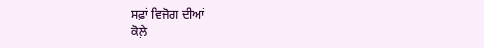ਸਫ਼ਾਂ ਵਿਜੋਗ ਦੀਆਂ
ਕੋਲ਼ੇ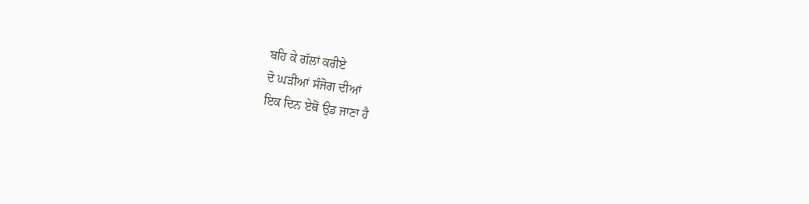ਬਹਿ ਕੇ ਗੱਲਾਂ ਕਰੀਏ
ਦੋ ਘੜੀਆਂ ਸੰਜੋਗ ਦੀਆਂ
ਇਕ ਦਿਨ ਏਥੋਂ ਉਡ ਜਾਣਾ ਹੈ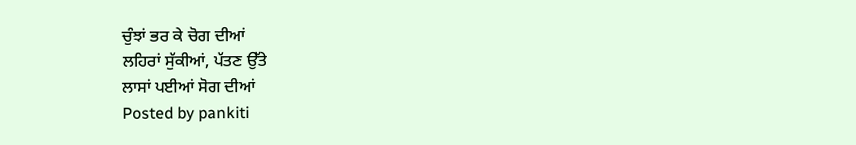ਚੁੰਝਾਂ ਭਰ ਕੇ ਚੋਗ ਦੀਆਂ
ਲਹਿਰਾਂ ਸੁੱਕੀਆਂ, ਪੱਤਣ ਉੱਤੇ
ਲਾਸਾਂ ਪਈਆਂ ਸੋਗ ਦੀਆਂ
Posted by pankiti